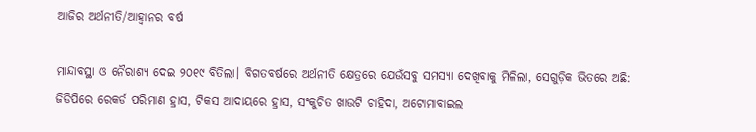ଆଜିର ଅର୍ଥନୀତି/ଆହ୍ବାନର ବର୍ଷ

ମାନ୍ଦାବସ୍ଥା ଓ ନୈରାଶ୍ୟ ଦେଇ ୨୦୧୯ ବିତିଲା। ବିଗତବର୍ଷରେ ଅର୍ଥନୀତି କ୍ଷେତ୍ରରେ ଯେଉଁସବୁ ସମସ୍ୟା ଦେଖିବାକୁ ମିଳିଲା, ସେଗୁଡ଼ିକ ଭିତରେ ଅଛି: ଜିଡିପିରେ ରେକର୍ଡ ପରିମାଣ ହ୍ରାସ, ଟିକସ ଆଦାୟରେ ହ୍ରାସ, ସଂକୁଚିତ ଖାଉଟି ଚାହିଦା, ଅଟୋମାବାଇଲ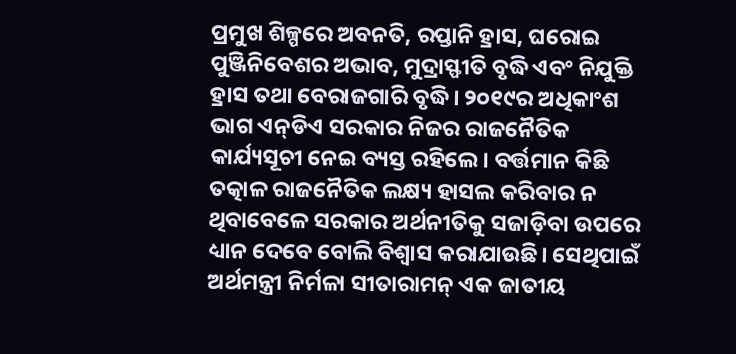ପ୍ରମୁଖ ଶିଳ୍ପରେ ଅବନତି, ରପ୍ତାନି ହ୍ରାସ, ଘରୋଇ ପୁଞ୍ଜିନିବେଶର ଅଭାବ, ମୁଦ୍ରାସ୍ଫୀତି ବୃଦ୍ଧି ଏବଂ ନିଯୁକ୍ତି ହ୍ରାସ ତଥା ବେରାଜଗାରି ବୃଦ୍ଧି। ୨୦୧୯ର ଅଧିକାଂଶ ଭାଗ ଏନ୍‌ଡିଏ ସରକାର ନିଜର ରାଜନୈତିକ କାର୍ଯ୍ୟସୂଚୀ ନେଇ ବ୍ୟସ୍ତ ରହିଲେ। ବର୍ତ୍ତମାନ କିଛି ତତ୍କାଳ ରାଜନୈତିକ ଲକ୍ଷ୍ୟ ହାସଲ କରିବାର ନ ଥିବାବେଳେ ସରକାର ଅର୍ଥନୀତିକୁ ସଜାଡ଼ିବା ଉପରେ ଧ୍ୟାନ ଦେବେ ବୋଲି ବିଶ୍ୱାସ କରାଯାଉଛି। ସେଥିପାଇଁ ଅର୍ଥମନ୍ତ୍ରୀ ନିର୍ମଳା ସୀତାରାମନ୍‌ ଏକ ଜାତୀୟ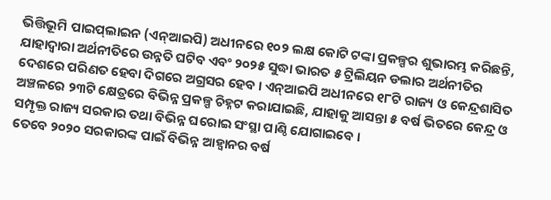ଭିତ୍ତିଭୂମି ପାଇପ୍‌ଲାଇନ (ଏନ୍‌ଆଇପି) ଅଧୀନରେ ୧୦୨ ଲକ୍ଷ କୋଟି ଟଙ୍କା ପ୍ରକଳ୍ପର ଶୁଭାରମ୍ଭ କରିଛନ୍ତି, ଯାହାଦ୍ୱାରା ଅର୍ଥନୀତିରେ ଉନ୍ନତି ଘଟିବ ଏବଂ ୨୦୨୫ ସୁଦ୍ଧା ଭାରତ ୫ ଟ୍ରିଲିୟନ ଡଲାର ଅର୍ଥନୀତିର ଦେଶରେ ପରିଣତ ହେବା ଦିଗରେ ଅଗ୍ରସର ହେବ। ଏନ୍‌ଆଇପି ଅଧୀନରେ ୧୮ଟି ରାଜ୍ୟ ଓ କେନ୍ଦ୍ରଶାସିତ ଅଞ୍ଚଳରେ ୨୩ଟି କ୍ଷେତ୍ରରେ ବିଭିନ୍ନ ପ୍ରକଳ୍ପ ଚିହ୍ନଟ କରାଯାଇଛି, ଯାହାକୁ ଆସନ୍ତା ୫ ବର୍ଷ ଭିତରେ କେନ୍ଦ୍ର ଓ ସମ୍ପୃକ୍ତ ରାଜ୍ୟ ସରକାର ତଥା ବିଭିନ୍ନ ଘରୋଇ ସଂସ୍ଥା ପାଣ୍ଠି ଯୋଗାଇବେ।
ତେବେ ୨୦୨୦ ସରକାରଙ୍କ ପାଇଁ ବିଭିନ୍ନ ଆହ୍ବାନର ବର୍ଷ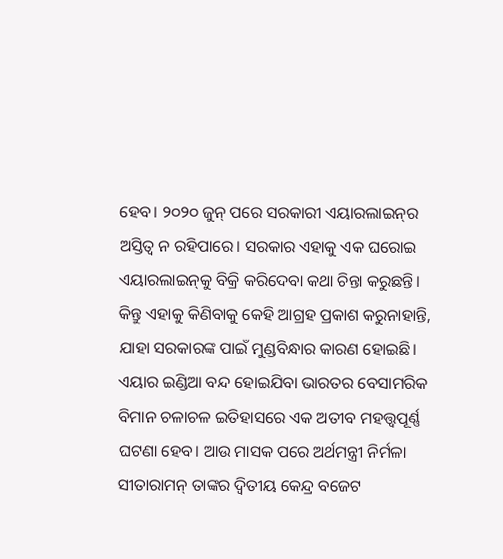ହେବ। ୨୦୨୦ ଜୁନ୍‌ ପରେ ସରକାରୀ ଏୟାରଲାଇନ୍‌ର ଅସ୍ତିତ୍ୱ ନ ରହିପାରେ। ସରକାର ଏହାକୁ ଏକ ଘରୋଇ ଏୟାରଲାଇନ୍‌କୁ ବିକ୍ରି କରିଦେବା କଥା ଚିନ୍ତା କରୁଛନ୍ତି। କିନ୍ତୁ ଏହାକୁ କିଣିବାକୁ କେହି ଆଗ୍ରହ ପ୍ରକାଶ କରୁନାହାନ୍ତି, ଯାହା ସରକାରଙ୍କ ପାଇଁ ମୁଣ୍ଡବିନ୍ଧାର କାରଣ ହୋଇଛି। ଏୟାର ଇଣ୍ଡିଆ ବନ୍ଦ ହୋଇଯିବା ଭାରତର ବେସାମରିକ ବିମାନ ଚଳାଚଳ ଇତିହାସରେ ଏକ ଅତୀବ ମହତ୍ତ୍ୱପୂର୍ଣ୍ଣ ଘଟଣା ହେବ। ଆଉ ମାସକ ପରେ ଅର୍ଥମନ୍ତ୍ରୀ ନିର୍ମଳା ସୀତାରାମନ୍‌ ତାଙ୍କର ଦ୍ୱିତୀୟ କେନ୍ଦ୍ର ବଜେଟ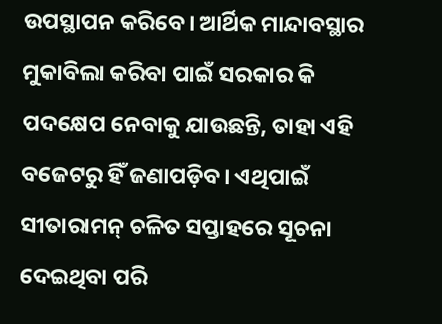ଉପସ୍ଥାପନ କରିବେ। ଆର୍ଥିକ ମାନ୍ଦାବସ୍ଥାର ମୁକାବିଲା କରିବା ପାଇଁ ସରକାର କି ପଦକ୍ଷେପ ନେବାକୁ ଯାଉଛନ୍ତି, ତାହା ଏହି ବଜେଟରୁ ହିଁ ଜଣାପଡ଼ିବ। ଏଥିପାଇଁ ସୀତାରାମନ୍‌ ଚଳିତ ସପ୍ତାହରେ ସୂଚନା ଦେଇଥିବା ପରି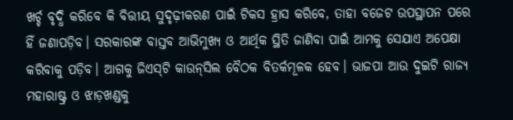ଖର୍ଚ୍ଚ ବୃଦ୍ଧି କରିବେ କି ବିତ୍ତୀୟ ସୁଦୃଢ଼ୀକରଣ ପାଇଁ ଟିକସ ହ୍ରାସ କରିବେ, ତାହା ବଜେଟ ଉପସ୍ଥାପନ ପରେ ହିଁ ଜଣାପଡ଼ିବ। ସରକାରଙ୍କ ବାସ୍ତବ ଆଭିମୁଖ୍ୟ ଓ ଆର୍ଥିକ ସ୍ଥିତି ଜାଣିବା ପାଇଁ ଆମକୁ ସେଯାଏ ଅପେକ୍ଷା କରିବାକୁ ପଡ଼ିବ। ଆଗକୁ ଜିଏସ୍‌ଟି କାଉନ୍‌ସିଲ ବୈଠକ ବିତର୍କମୂଳକ ହେବ। ଭାଜପା ଆଉ ଦୁଇଟି ରାଜ୍ୟ ମହାରାଷ୍ଟ୍ର ଓ ଝାଡ଼ଖଣ୍ଡକୁ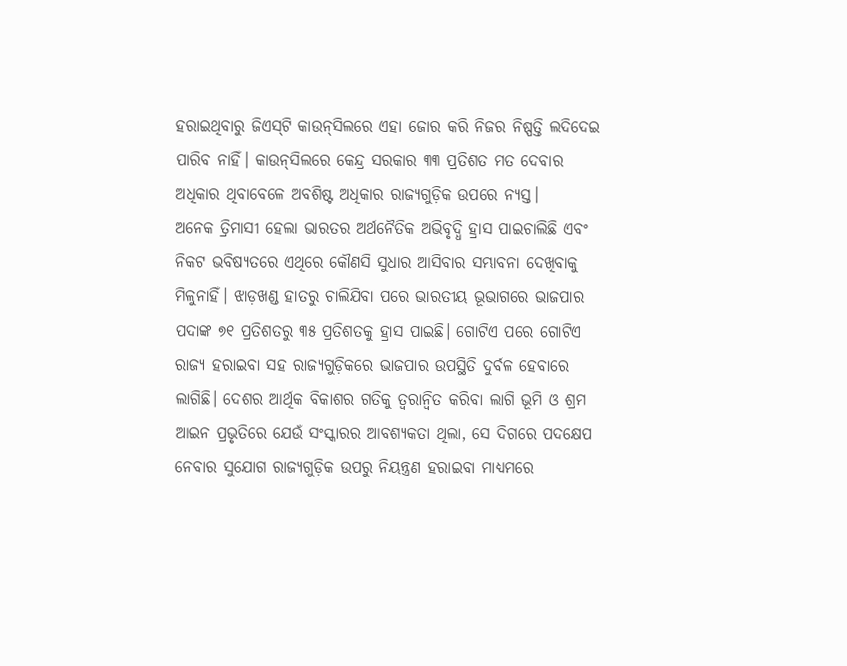ହରାଇଥିବାରୁ ଜିଏସ୍‌ଟି କାଉନ୍‌ସିଲରେ ଏହା ଜୋର କରି ନିଜର ନିଷ୍ପତ୍ତି ଲଦିଦେଇ ପାରିବ ନାହିଁ। କାଉନ୍‌ସିଲରେ କେନ୍ଦ୍ର ସରକାର ୩୩ ପ୍ରତିଶତ ମତ ଦେବାର ଅଧିକାର ଥିବାବେଳେ ଅବଶିଷ୍ଟ ଅଧିକାର ରାଜ୍ୟଗୁଡ଼ିକ ଉପରେ ନ୍ୟସ୍ତ।
ଅନେକ ତ୍ରିମାସୀ ହେଲା ଭାରତର ଅର୍ଥନୈତିକ ଅଭିବୃଦ୍ଧି ହ୍ରାସ ପାଇଚାଲିଛି ଏବଂ ନିକଟ ଭବିଷ୍ୟତରେ ଏଥିରେ କୌଣସି ସୁଧାର ଆସିବାର ସମ୍ଭାବନା ଦେଖିବାକୁ ମିଳୁନାହିଁ। ଝାଡ଼ଖଣ୍ଡ ହାତରୁ ଚାଲିଯିବା ପରେ ଭାରତୀୟ ଭୂଭାଗରେ ଭାଜପାର ପଦାଙ୍କ ୭୧ ପ୍ରତିଶତରୁ ୩୫ ପ୍ରତିଶତକୁ ହ୍ରାସ ପାଇଛି। ଗୋଟିଏ ପରେ ଗୋଟିଏ ରାଜ୍ୟ ହରାଇବା ସହ ରାଜ୍ୟଗୁଡ଼ିକରେ ଭାଜପାର ଉପସ୍ଥିତି ଦୁର୍ବଳ ହେବାରେ ଲାଗିଛି। ଦେଶର ଆର୍ଥିକ ବିକାଶର ଗତିକୁ ତ୍ୱରାନ୍ବିତ କରିବା ଲାଗି ଭୂମି ଓ ଶ୍ରମ ଆଇନ ପ୍ରଭୃତିରେ ଯେଉଁ ସଂସ୍କାରର ଆବଶ୍ୟକତା ଥିଲା, ସେ ଦିଗରେ ପଦକ୍ଷେପ ନେବାର ସୁଯୋଗ ରାଜ୍ୟଗୁଡ଼ିକ ଉପରୁ ନିୟନ୍ତ୍ରଣ ହରାଇବା ମାଧ୍ୟମରେ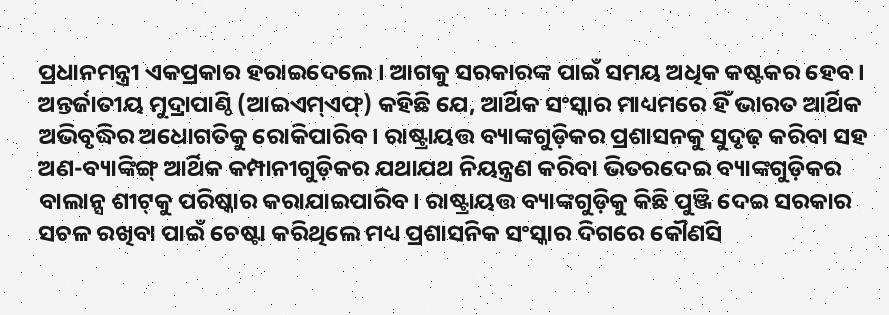ପ୍ରଧାନମନ୍ତ୍ରୀ ଏକପ୍ରକାର ହରାଇଦେଲେ। ଆଗକୁ ସରକାରଙ୍କ ପାଇଁ ସମୟ ଅଧିକ କଷ୍ଟକର ହେବ। ଅନ୍ତର୍ଜାତୀୟ ମୁଦ୍ରାପାଣ୍ଠି (ଆଇଏମ୍‌ଏଫ୍‌) କହିଛି ଯେ, ଆର୍ଥିକ ସଂସ୍କାର ମାଧ୍ୟମରେ ହିଁ ଭାରତ ଆର୍ଥିକ ଅଭିବୃଦ୍ଧିର ଅଧୋଗତିକୁ ରୋକିପାରିବ। ରାଷ୍ଟ୍ରାୟତ୍ତ ବ୍ୟାଙ୍କଗୁଡ଼ିକର ପ୍ରଶାସନକୁ ସୁଦୃଢ଼ କରିବା ସହ ଅଣ-ବ୍ୟାଙ୍କିଙ୍ଗ୍‌ ଆର୍ଥିକ କମ୍ପାନୀଗୁଡ଼ିକର ଯଥାଯଥ ନିୟନ୍ତ୍ରଣ କରିବା ଭିତରଦେଇ ବ୍ୟାଙ୍କଗୁଡ଼ିକର ବାଲାନ୍ସ ଶୀଟ୍‌କୁ ପରିଷ୍କାର କରାଯାଇପାରିବ। ରାଷ୍ଟ୍ରାୟତ୍ତ ବ୍ୟାଙ୍କଗୁଡ଼ିକୁ କିଛି ପୁଞ୍ଜି ଦେଇ ସରକାର ସଚଳ ରଖିବା ପାଇଁ ଚେଷ୍ଟା କରିଥିଲେ ମଧ୍ୟ ପ୍ରଶାସନିକ ସଂସ୍କାର ଦିଗରେ କୌଣସି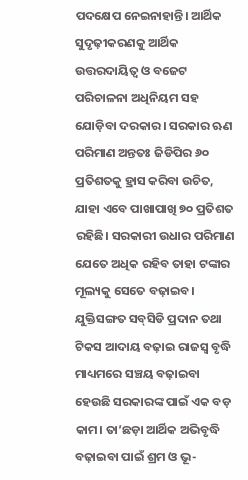ପଦକ୍ଷେପ ନେଇନାହାନ୍ତି। ଆର୍ଥିକ ସୁଦୃଢ଼ୀକରଣକୁ ଆର୍ଥିକ ଉତ୍ତରଦାୟିତ୍ୱ ଓ ବଜେଟ ପରିଚାଳନା ଅଧିନିୟମ ସହ ଯୋଡ଼ିବା ଦରକାର। ସରକାର ଋଣ ପରିମାଣ ଅନ୍ତତଃ ଜିଡିପିର ୬୦ ପ୍ରତିଶତକୁ ହ୍ରାସ କରିବା ଉଚିତ, ଯାହା ଏବେ ପାଖାପାଖି ୭୦ ପ୍ରତିଶତ ରହିଛି। ସରକାରୀ ଉଧାର ପରିମାଣ ଯେତେ ଅଧିକ ରହିବ ତାହା ଟଙ୍କାର ମୂଲ୍ୟକୁ ସେତେ ବଢ଼ାଇବ। ଯୁକ୍ତିସଙ୍ଗତ ସବ୍‌ସିଡି ପ୍ରଦାନ ତଥା ଟିକସ ଆଦାୟ ବଢ଼ାଇ ରାଜସ୍ବ ବୃଦ୍ଧି ମାଧ୍ୟମରେ ସଞ୍ଚୟ ବଢ଼ାଇବା ହେଉଛି ସରକାରଙ୍କ ପାଇଁ ଏକ ବଡ଼ କାମ। ତା’ଛଡ଼ା ଆର୍ଥିକ ଅଭିବୃଦ୍ଧି ବଢ଼ାଇବା ପାଇଁ ଶ୍ରମ ଓ ଭୂ-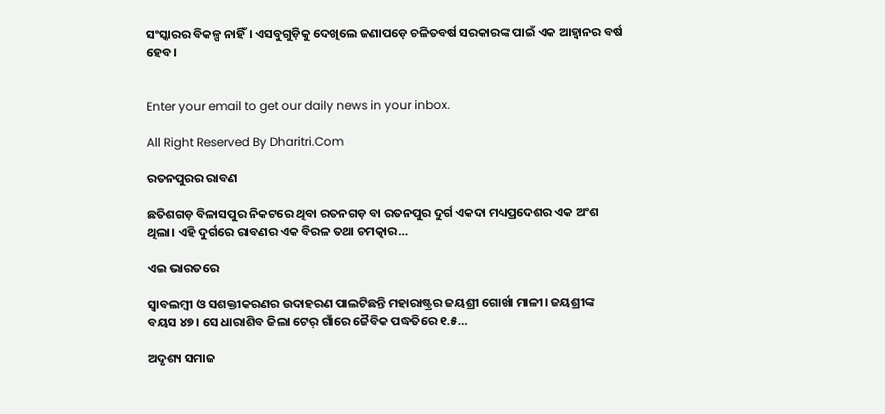ସଂସ୍କାରର ବିକଳ୍ପ ନାହିଁ। ଏସବୁଗୁଡ଼ିକୁ ଦେଖିଲେ ଜଣାପଡ଼େ ଚଳିତବର୍ଷ ସରକାରଙ୍କ ପାଇଁ ଏକ ଆହ୍ବାନର ବର୍ଷ ହେବ।


Enter your email to get our daily news in your inbox.

All Right Reserved By Dharitri.Com

ରତନପୁରର ରାବଣ

ଛତିଶଗଡ଼ ବିଳାସପୁର ନିକଟରେ ଥିବା ରତନଗଡ଼ ବା ରତନପୁର ଦୁର୍ଗ ଏକଦା ମଧ୍ୟପ୍ରଦେଶର ଏକ ଅଂଶ ଥିଲା। ଏହି ଦୁର୍ଗରେ ରାବଣର ଏକ ବିରଳ ତଥା ଚମତ୍କାର…

ଏଇ ଭାରତରେ

ସ୍ବାବଲମ୍ବୀ ଓ ସଶକ୍ତୀକରଣର ଉଦାହରଣ ପାଲଟିଛନ୍ତି ମହାରାଷ୍ଟ୍ରର ଜୟଶ୍ରୀ ଗୋର୍ଖା ମାଳୀ। ଜୟଶ୍ରୀଙ୍କ ବୟସ ୪୭। ସେ ଧାରାଶିବ ଜିଲା ଟେର୍‌ ଗାଁରେ ଜୈବିକ ପଦ୍ଧତିରେ ୧.୫…

ଅଦୃଶ୍ୟ ସମାଜ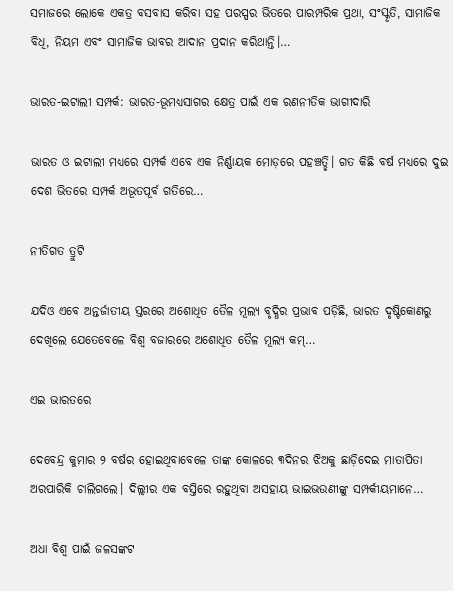ସମାଜରେ ଲୋକେ ଏକତ୍ର ବସବାସ କରିବା ସହ ପରସ୍ପର ଭିତରେ ପାରମ୍ପରିକ ପ୍ରଥା, ସଂସ୍କୃତି, ସାମାଜିକ ବିଧି, ନିୟମ ଏବଂ ସାମାଜିକ ଭାବର ଆଦାନ ପ୍ରଦାନ କରିଥାନ୍ତି।…

ଭାରତ-ଇଟାଲୀ ସମ୍ପର୍କ: ଭାରତ-ଭୂମଧ୍ୟସାଗର କ୍ଷେତ୍ର ପାଇଁ ଏକ ରଣନୀତିକ ଭାଗୀଦାରି

ଭାରତ ଓ ଇଟାଲୀ ମଧ୍ୟରେ ସମ୍ପର୍କ ଏବେ ଏକ ନିର୍ଣ୍ଣାୟକ ମୋଡ଼ରେ ପହଞ୍ଚତ୍ଛି। ଗତ କିଛି ବର୍ଷ ମଧ୍ୟରେ ଦୁଇ ଦେଶ ଭିତରେ ସମ୍ପର୍କ ଅଭୂତପୂର୍ବ ଗତିରେ…

ନୀତିଗତ ତ୍ରୁଟି

ଯଦିଓ ଏବେ ଅନ୍ତର୍ଜାତୀୟ ସ୍ତରରେ ଅଶୋଧିତ ତୈଳ ମୂଲ୍ୟ ବୃଦ୍ଧିର ପ୍ରଭାବ ପଡ଼ିଛି, ଭାରତ ଦୃଷ୍ଟିକୋଣରୁ ଦେଖିଲେ ଯେତେବେଳେ ବିଶ୍ୱ ବଜାରରେ ଅଶୋଧିତ ତୈଳ ମୂଲ୍ୟ କମ୍‌…

ଏଇ ଭାରତରେ

ଦେବେନ୍ଦ୍ର କୁମାର ୨ ବର୍ଷର ହୋଇଥିବାବେଳେ ତାଙ୍କ କୋଳରେ ୩ଦିନର ଝିଅକୁ ଛାଡ଼ିଦେଇ ମାତାପିତା ଅରପାରିକି ଚାଲିଗଲେ। ଦିଲ୍ଲୀର ଏକ ବସ୍ତିରେ ରହୁଥିବା ଅସହାୟ ଭାଇଭଉଣୀଙ୍କୁ ସମ୍ପର୍କୀୟମାନେ…

ଅଧା ବିଶ୍ୱ ପାଇଁ ଜଳସଙ୍କଟ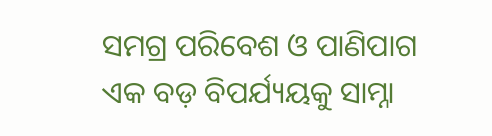ସମଗ୍ର ପରିବେଶ ଓ ପାଣିପାଗ ଏକ ବଡ଼ ବିପର୍ଯ୍ୟୟକୁ ସାମ୍ନା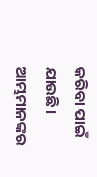କରିବା ପାଇଁ ଯାଉଛି। ଆମ୍ଭମାନଙ୍କର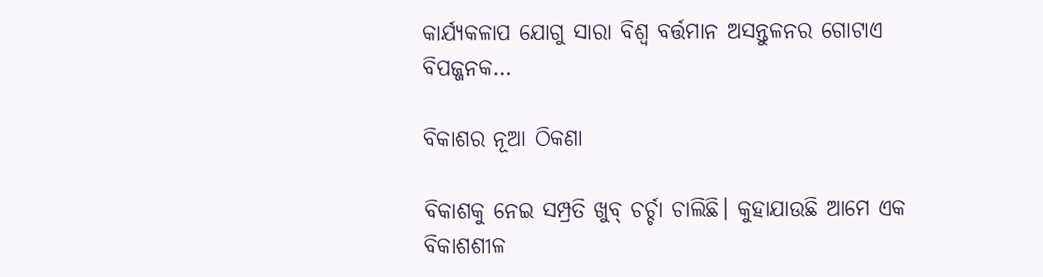କାର୍ଯ୍ୟକଳାପ ଯୋଗୁ ସାରା ବିଶ୍ୱ ବର୍ତ୍ତମାନ ଅସନ୍ତୁଳନର ଗୋଟାଏ ବିପଜ୍ଜନକ…

ବିକାଶର ନୂଆ ଠିକଣା

ବିକାଶକୁ ନେଇ ସମ୍ପ୍ରତି ଖୁବ୍‌ ଚର୍ଚ୍ଚା ଚାଲିଛି। କୁହାଯାଉଛି ଆମେ ଏକ ବିକାଶଶୀଳ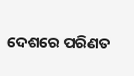ଦେଶରେ ପରିଣତ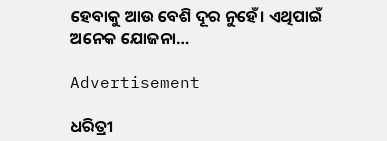ହେବାକୁ ଆଉ ବେଶି ଦୂର ନୁହେଁ। ଏଥିପାଇଁ ଅନେକ ଯୋଜନା…

Advertisement

ଧରିତ୍ରୀ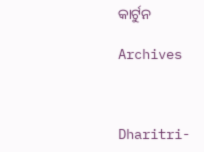କାର୍ଟୁନ

Archives



Dharitri-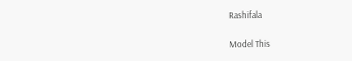Rashifala

Model This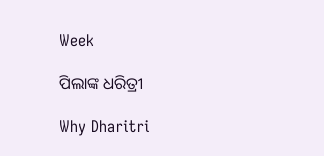Week

ପିଲାଙ୍କ ଧରିତ୍ରୀ

Why Dharitri